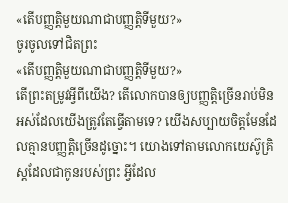«តើបញ្ញត្ដិមួយណាជាបញ្ញត្ដិទីមួយ?»
ចូរចូលទៅជិតព្រះ
«តើបញ្ញត្ដិមួយណាជាបញ្ញត្ដិទីមួយ?»
តើព្រះតម្រូវអ្វីពីយើង? តើលោកបានឲ្យបញ្ញត្ដិច្រើនរាប់មិនអស់ដែលយើងត្រូវតែធ្វើតាមទេ? យើងសប្បាយចិត្តមែនដែលគ្មានបញ្ញត្ដិច្រើនដូច្នោះ។ យោងទៅតាមលោកយេស៊ូគ្រិស្តដែលជាកូនរបស់ព្រះ អ្វីដែល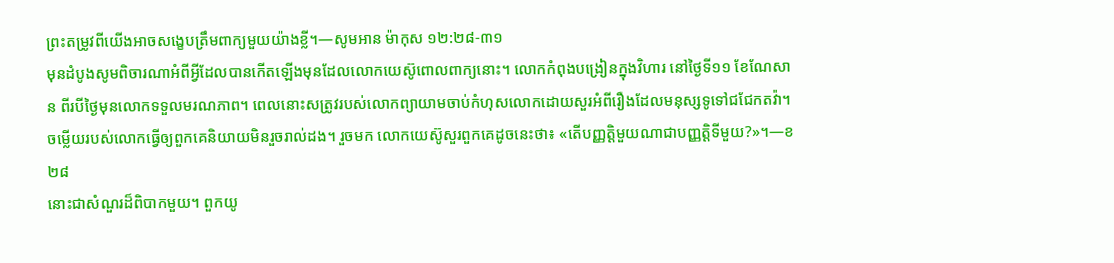ព្រះតម្រូវពីយើងអាចសង្ខេបត្រឹមពាក្យមួយយ៉ាងខ្លី។—សូមអាន ម៉ាកុស ១២:២៨-៣១
មុនដំបូងសូមពិចារណាអំពីអ្វីដែលបានកើតឡើងមុនដែលលោកយេស៊ូពោលពាក្យនោះ។ លោកកំពុងបង្រៀនក្នុងវិហារ នៅថ្ងៃទី១១ ខែណែសាន ពីរបីថ្ងៃមុនលោកទទួលមរណភាព។ ពេលនោះសត្រូវរបស់លោកព្យាយាមចាប់កំហុសលោកដោយសួរអំពីរឿងដែលមនុស្សទូទៅជជែកតវ៉ា។ ចម្លើយរបស់លោកធ្វើឲ្យពួកគេនិយាយមិនរួចរាល់ដង។ រួចមក លោកយេស៊ូសួរពួកគេដូចនេះថា៖ «តើបញ្ញត្ដិមួយណាជាបញ្ញត្ដិទីមួយ?»។—ខ២៨
នោះជាសំណួរដ៏ពិបាកមួយ។ ពួកយូ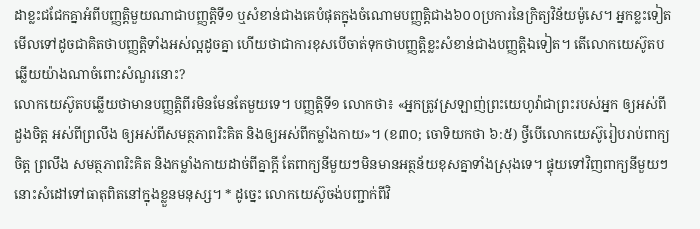ដាខ្លះជជែកគ្នាអំពីបញ្ញត្ដិមួយណាជាបញ្ញត្ដិទី១ ឬសំខាន់ជាងគេបំផុតក្នុងចំណោមបញ្ញត្ដិជាង៦០០ប្រការនៃក្រិត្យវិន័យម៉ូសេ។ អ្នកខ្លះទៀត មើលទៅដូចជាគិតថាបញ្ញត្ដិទាំងអស់ល្អដូចគ្នា ហើយថាជាការខុសបើចាត់ទុកថាបញ្ញត្ដិខ្លះសំខាន់ជាងបញ្ញត្ដិឯទៀត។ តើលោកយេស៊ូតបឆ្លើយយ៉ាងណាចំពោះសំណួរនោះ?
លោកយេស៊ូតបឆ្លើយថាមានបញ្ញត្ដិពីរមិនមែនតែមួយទេ។ បញ្ញត្ដិទី១ លោកថា៖ «អ្នកត្រូវស្រឡាញ់ព្រះយេហូវ៉ាជាព្រះរបស់អ្នក ឲ្យអស់ពីដួងចិត្ត អស់ពីព្រលឹង ឲ្យអស់ពីសមត្ថភាពរិះគិត និងឲ្យអស់ពីកម្លាំងកាយ»។ (ខ៣០; ចោទិយកថា ៦:៥) ថ្វីបើលោកយេស៊ូរៀបរាប់ពាក្យចិត្ត ព្រលឹង សមត្ថភាពរិះគិត និងកម្លាំងកាយដាច់ពីគ្នាក្ដី តែពាក្យនីមួយៗមិនមានអត្ថន័យខុសគ្នាទាំងស្រុងទេ។ ផ្ទុយទៅវិញពាក្យនីមួយៗនោះសំដៅទៅធាតុពិតនៅក្នុងខ្លួនមនុស្ស។ * ដូច្នេះ លោកយេស៊ូចង់បញ្ជាក់ពីវិ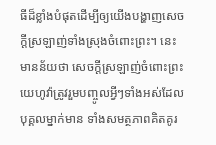ធីដ៏ខ្លាំងបំផុតដើម្បីឲ្យយើងបង្ហាញសេចក្ដីស្រឡាញ់ទាំងស្រុងចំពោះព្រះ។ នេះមានន័យថា សេចក្ដីស្រឡាញ់ចំពោះព្រះយេហូវ៉ាត្រូវរួមបញ្ចូលអ្វីៗទាំងអស់ដែលបុគ្គលម្នាក់មាន ទាំងសមត្ថភាពគិតគូរ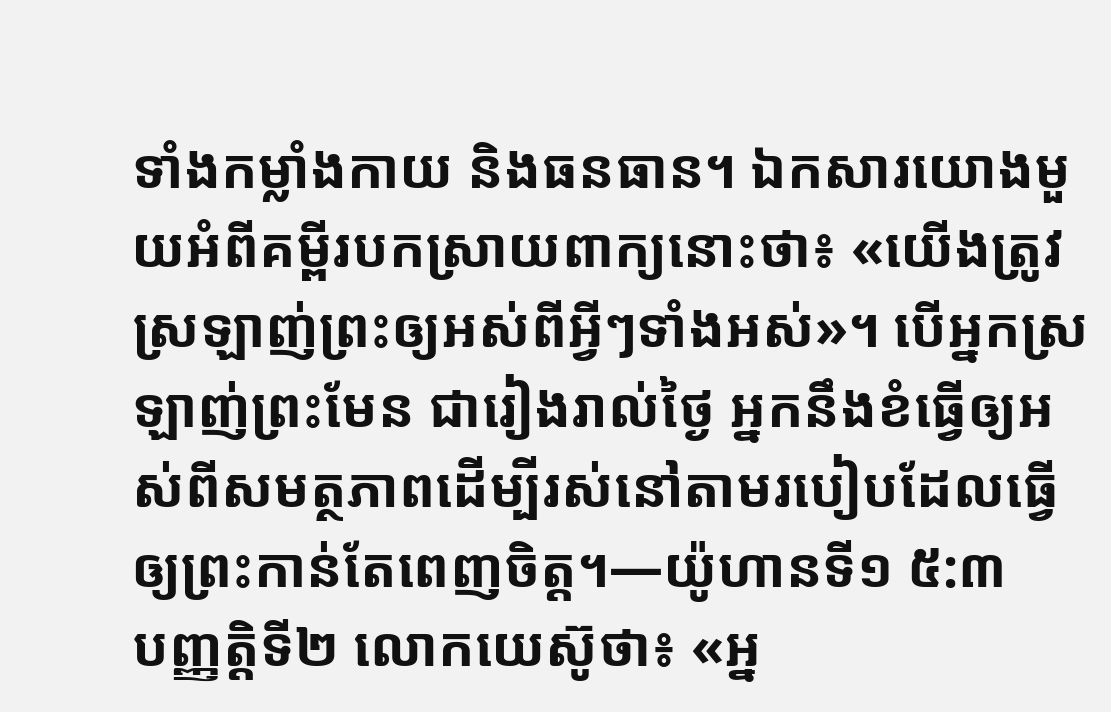ទាំងកម្លាំងកាយ និងធនធាន។ ឯកសារយោងមួយអំពីគម្ពីរបកស្រាយពាក្យនោះថា៖ «យើងត្រូវស្រឡាញ់ព្រះឲ្យអស់ពីអ្វីៗទាំងអស់»។ បើអ្នកស្រឡាញ់ព្រះមែន ជារៀងរាល់ថ្ងៃ អ្នកនឹងខំធ្វើឲ្យអស់ពីសមត្ថភាពដើម្បីរស់នៅតាមរបៀបដែលធ្វើឲ្យព្រះកាន់តែពេញចិត្ត។—យ៉ូហានទី១ ៥:៣
បញ្ញត្ដិទី២ លោកយេស៊ូថា៖ «អ្ន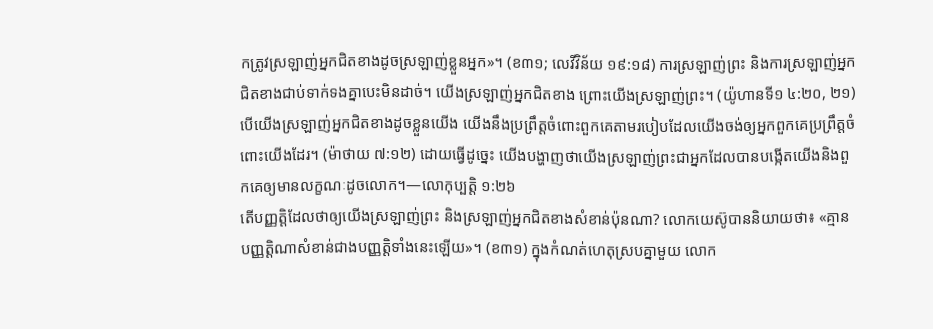កត្រូវស្រឡាញ់អ្នកជិតខាងដូចស្រឡាញ់ខ្លួនអ្នក»។ (ខ៣១; លេវីវិន័យ ១៩:១៨) ការស្រឡាញ់ព្រះ និងការស្រឡាញ់អ្នកជិតខាងជាប់ទាក់ទងគ្នាបេះមិនដាច់។ យើងស្រឡាញ់អ្នកជិតខាង ព្រោះយើងស្រឡាញ់ព្រះ។ (យ៉ូហានទី១ ៤:២០, ២១) បើយើងស្រឡាញ់អ្នកជិតខាងដូចខ្លួនយើង យើងនឹងប្រព្រឹត្តចំពោះពួកគេតាមរបៀបដែលយើងចង់ឲ្យអ្នកពួកគេប្រព្រឹត្តចំពោះយើងដែរ។ (ម៉ាថាយ ៧:១២) ដោយធ្វើដូច្នេះ យើងបង្ហាញថាយើងស្រឡាញ់ព្រះជាអ្នកដែលបានបង្កើតយើងនិងពួកគេឲ្យមានលក្ខណៈដូចលោក។—លោកុប្បត្តិ ១:២៦
តើបញ្ញត្ដិដែលថាឲ្យយើងស្រឡាញ់ព្រះ និងស្រឡាញ់អ្នកជិតខាងសំខាន់ប៉ុនណា? លោកយេស៊ូបាននិយាយថា៖ «គ្មានបញ្ញត្ដិណាសំខាន់ជាងបញ្ញត្ដិទាំងនេះឡើយ»។ (ខ៣១) ក្នុងកំណត់ហេតុស្របគ្នាមួយ លោក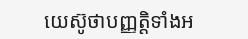យេស៊ូថាបញ្ញត្ដិទាំងអ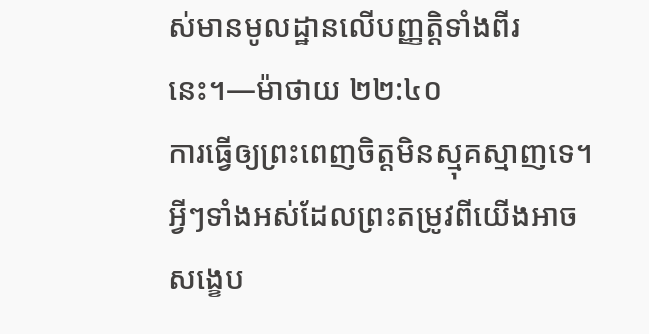ស់មានមូលដ្ឋានលើបញ្ញត្ដិទាំងពីរនេះ។—ម៉ាថាយ ២២:៤០
ការធ្វើឲ្យព្រះពេញចិត្តមិនស្មុគស្មាញទេ។ អ្វីៗទាំងអស់ដែលព្រះតម្រូវពីយើងអាចសង្ខេប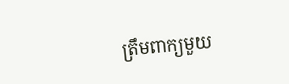ត្រឹមពាក្យមួយ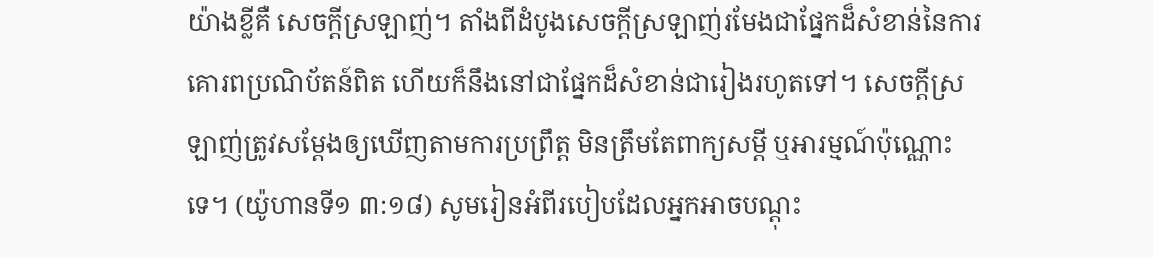យ៉ាងខ្លីគឺ សេចក្ដីស្រឡាញ់។ តាំងពីដំបូងសេចក្ដីស្រឡាញ់រមែងជាផ្នែកដ៏សំខាន់នៃការគោរពប្រណិប័តន៍ពិត ហើយក៏នឹងនៅជាផ្នែកដ៏សំខាន់ជារៀងរហូតទៅ។ សេចក្ដីស្រឡាញ់ត្រូវសម្ដែងឲ្យឃើញតាមការប្រព្រឹត្ត មិនត្រឹមតែពាក្យសម្ដី ឬអារម្មណ៍ប៉ុណ្ណោះទេ។ (យ៉ូហានទី១ ៣:១៨) សូមរៀនអំពីរបៀបដែលអ្នកអាចបណ្ដុះ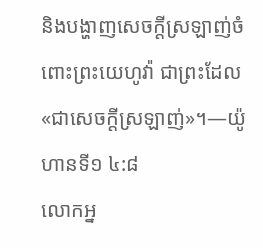និងបង្ហាញសេចក្ដីស្រឡាញ់ចំពោះព្រះយេហូវ៉ា ជាព្រះដែល«ជាសេចក្ដីស្រឡាញ់»។—យ៉ូហានទី១ ៤:៨
លោកអ្ន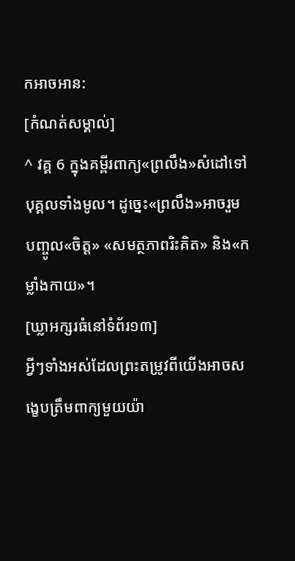កអាចអាន:
[កំណត់សម្គាល់]
^ វគ្គ 6 ក្នុងគម្ពីរពាក្យ«ព្រលឹង»សំដៅទៅបុគ្គលទាំងមូល។ ដូច្នេះ«ព្រលឹង»អាចរួមបញ្ចូល«ចិត្ត» «សមត្ថភាពរិះគិត» និង«កម្លាំងកាយ»។
[ឃ្លាអក្សរធំនៅទំព័រ១៣]
អ្វីៗទាំងអស់ដែលព្រះតម្រូវពីយើងអាចសង្ខេបត្រឹមពាក្យមួយយ៉ា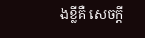ងខ្លីគឺ សេចក្ដី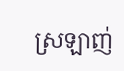ស្រឡាញ់